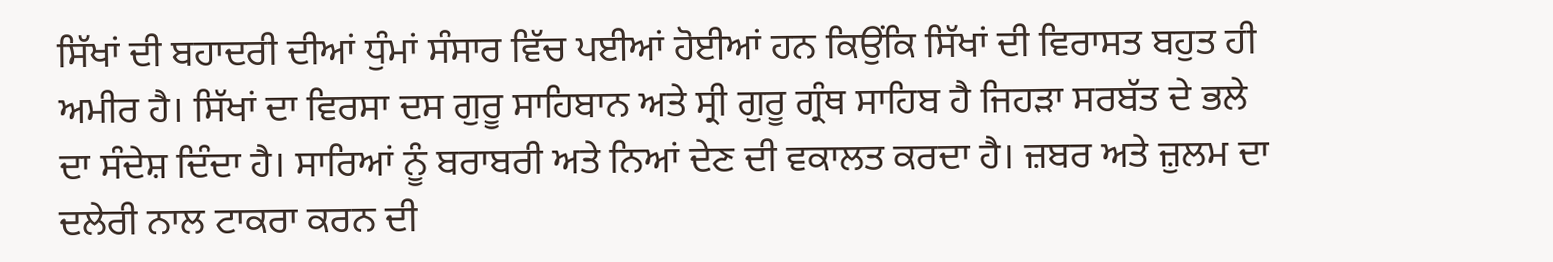ਸਿੱਖਾਂ ਦੀ ਬਹਾਦਰੀ ਦੀਆਂ ਧੁੰਮਾਂ ਸੰਸਾਰ ਵਿੱਚ ਪਈਆਂ ਹੋਈਆਂ ਹਨ ਕਿਉਂਕਿ ਸਿੱਖਾਂ ਦੀ ਵਿਰਾਸਤ ਬਹੁਤ ਹੀ ਅਮੀਰ ਹੈ। ਸਿੱਖਾਂ ਦਾ ਵਿਰਸਾ ਦਸ ਗੁਰੂ ਸਾਹਿਬਾਨ ਅਤੇ ਸ੍ਰੀ ਗੁਰੂ ਗ੍ਰੰਥ ਸਾਹਿਬ ਹੈ ਜਿਹੜਾ ਸਰਬੱਤ ਦੇ ਭਲੇ ਦਾ ਸੰਦੇਸ਼ ਦਿੰਦਾ ਹੈ। ਸਾਰਿਆਂ ਨੂੰ ਬਰਾਬਰੀ ਅਤੇ ਨਿਆਂ ਦੇਣ ਦੀ ਵਕਾਲਤ ਕਰਦਾ ਹੈ। ਜ਼ਬਰ ਅਤੇ ਜ਼ੁਲਮ ਦਾ ਦਲੇਰੀ ਨਾਲ ਟਾਕਰਾ ਕਰਨ ਦੀ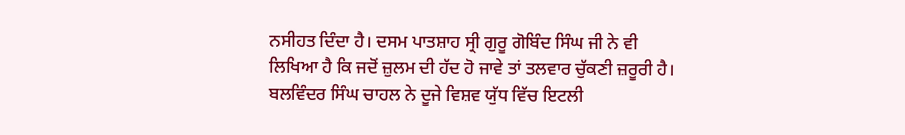ਨਸੀਹਤ ਦਿੰਦਾ ਹੈ। ਦਸਮ ਪਾਤਸ਼ਾਹ ਸ੍ਰੀ ਗੁਰੂ ਗੋਬਿੰਦ ਸਿੰਘ ਜੀ ਨੇ ਵੀ ਲਿਖਿਆ ਹੈ ਕਿ ਜਦੋਂ ਜ਼ੁਲਮ ਦੀ ਹੱਦ ਹੋ ਜਾਵੇ ਤਾਂ ਤਲਵਾਰ ਚੁੱਕਣੀ ਜ਼ਰੂਰੀ ਹੈ। ਬਲਵਿੰਦਰ ਸਿੰਘ ਚਾਹਲ ਨੇ ਦੂਜੇ ਵਿਸ਼ਵ ਯੁੱਧ ਵਿੱਚ ਇਟਲੀ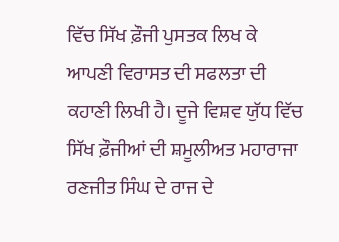ਵਿੱਚ ਸਿੱਖ ਫ਼ੌਜੀ ਪੁਸਤਕ ਲਿਖ ਕੇ ਆਪਣੀ ਵਿਰਾਸਤ ਦੀ ਸਫਲਤਾ ਦੀ ਕਹਾਣੀ ਲਿਖੀ ਹੈ। ਦੂਜੇ ਵਿਸ਼ਵ ਯੁੱਧ ਵਿੱਚ ਸਿੱਖ ਫ਼ੌਜੀਆਂ ਦੀ ਸ਼ਮੂਲੀਅਤ ਮਹਾਰਾਜਾ ਰਣਜੀਤ ਸਿੰਘ ਦੇ ਰਾਜ ਦੇ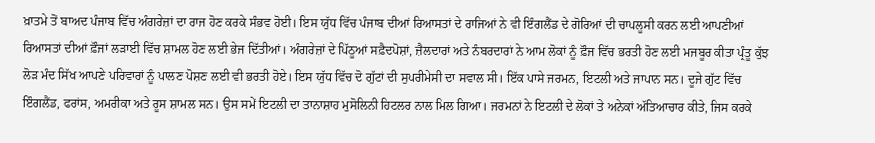ਖ਼ਾਤਮੇ ਤੋਂ ਬਾਅਦ ਪੰਜਾਬ ਵਿੱਚ ਅੰਗਰੇਜ਼ਾਂ ਦਾ ਰਾਜ ਹੋਣ ਕਰਕੇ ਸੰਭਵ ਹੋਈ। ਇਸ ਯੁੱਧ ਵਿੱਚ ਪੰਜਾਬ ਦੀਆਂ ਰਿਆਸਤਾਂ ਦੇ ਰਾਜਿਆਂ ਨੇ ਵੀ ਇੰਗਲੈਂਡ ਦੇ ਗੋਰਿਆਂ ਦੀ ਚਾਪਲੂਸੀ ਕਰਨ ਲਈ ਆਪਣੀਆਂ ਰਿਆਸਤਾਂ ਦੀਆਂ ਫ਼ੌਜਾਂ ਲੜਾਈ ਵਿੱਚ ਸ਼ਾਮਲ ਹੋਣ ਲਈ ਭੇਜ ਦਿੱਤੀਆਂ। ਅੰਗਰੇਜ਼ਾਂ ਦੇ ਪਿੱਠੂਆਂ ਸਫ਼ੈਦਪੋਸ਼ਾਂ, ਜ਼ੈਲਦਾਰਾਂ ਅਤੇ ਨੰਬਰਦਾਰਾਂ ਨੇ ਆਮ ਲੋਕਾਂ ਨੂੰ ਫ਼ੌਜ ਵਿੱਚ ਭਰਤੀ ਹੋਣ ਲਈ ਮਜਬੂਰ ਕੀਤਾ ਪ੍ਰੰਤੂ ਕੁੱਝ ਲੋੜ ਮੰਦ ਸਿੱਖ ਆਪਣੇ ਪਰਿਵਾਰਾਂ ਨੂੰ ਪਾਲਣ ਪੋਸ਼ਣ ਲਈ ਵੀ ਭਰਤੀ ਹੋਏ। ਇਸ ਯੁੱਧ ਵਿੱਚ ਦੋ ਗੁੱਟਾਂ ਦੀ ਸੁਪਰੀਮੇਸੀ ਦਾ ਸਵਾਲ ਸੀ। ਇੱਕ ਪਾਸੇ ਜਰਮਨ, ਇਟਲੀ ਅਤੇ ਜਾਪਾਨ ਸਨ। ਦੂਜੇ ਗੁੱਟ ਵਿੱਚ ਇੰਗਲੈਂਡ, ਫਰਾਂਸ, ਅਮਰੀਕਾ ਅਤੇ ਰੂਸ ਸ਼ਾਮਲ ਸਨ। ਉਸ ਸਮੇਂ ਇਟਲੀ ਦਾ ਤਾਨਾਸ਼ਾਹ ਮੁਸੋਲਿਨੀ ਹਿਟਲਰ ਨਾਲ ਮਿਲ ਗਿਆ। ਜਰਮਨਾਂ ਨੇ ਇਟਲੀ ਦੇ ਲੋਕਾਂ ਤੇ ਅਨੇਕਾਂ ਅੱਤਿਆਚਾਰ ਕੀਤੇ, ਜਿਸ ਕਰਕੇ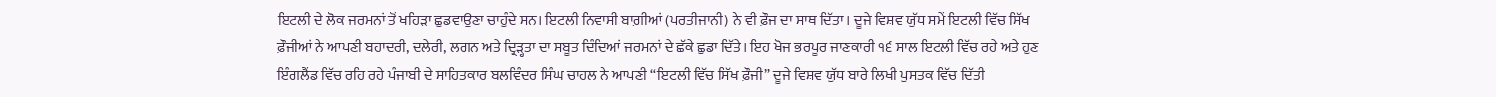ਇਟਲੀ ਦੇ ਲੋਕ ਜਰਮਨਾਂ ਤੋਂ ਖਹਿੜਾ ਛੁਡਵਾਉਣਾ ਚਾਹੁੰਦੇ ਸਨ। ਇਟਲੀ ਨਿਵਾਸੀ ਬਾਗ਼ੀਆਂ (ਪਰਤੀਜਾਨੀ) ਨੇ ਵੀ ਫ਼ੌਜ ਦਾ ਸਾਥ ਦਿੱਤਾ। ਦੂਜੇ ਵਿਸ਼ਵ ਯੁੱਧ ਸਮੇਂ ਇਟਲੀ ਵਿੱਚ ਸਿੱਖ ਫ਼ੌਜੀਆਂ ਨੇ ਆਪਣੀ ਬਹਾਦਰੀ, ਦਲੇਰੀ, ਲਗਨ ਅਤੇ ਦ੍ਰਿੜ੍ਹਤਾ ਦਾ ਸਬੂਤ ਦਿੰਦਿਆਂ ਜਰਮਨਾਂ ਦੇ ਛੱਕੇ ਛੁਡਾ ਦਿੱਤੇ। ਇਹ ਖੋਜ ਭਰਪੂਰ ਜਾਣਕਾਰੀ ੧੬ ਸਾਲ ਇਟਲੀ ਵਿੱਚ ਰਹੇ ਅਤੇ ਹੁਣ ਇੰਗਲੈਂਡ ਵਿੱਚ ਰਹਿ ਰਹੇ ਪੰਜਾਬੀ ਦੇ ਸਾਹਿਤਕਾਰ ਬਲਵਿੰਦਰ ਸਿੰਘ ਚਾਹਲ ਨੇ ਆਪਣੀ “ਇਟਲੀ ਵਿੱਚ ਸਿੱਖ ਫ਼ੌਜੀ” ਦੂਜੇ ਵਿਸ਼ਵ ਯੁੱਧ ਬਾਰੇ ਲਿਖੀ ਪੁਸਤਕ ਵਿੱਚ ਦਿੱਤੀ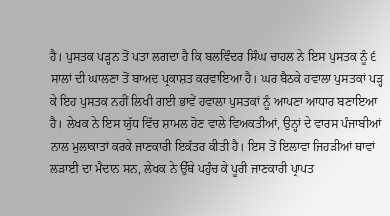ਹੈ। ਪੁਸਤਕ ਪੜ੍ਹਨ ਤੋਂ ਪਤਾ ਲਗਦਾ ਹੈ ਕਿ ਬਲਵਿੰਦਰ ਸਿੰਘ ਚਾਹਲ ਨੇ ਇਸ ਪੁਸਤਕ ਨੂੰ ੬ ਸਾਲਾਂ ਦੀ ਘਾਲਣਾ ਤੋਂ ਬਾਅਦ ਪ੍ਰਕਾਸ਼ਤ ਕਰਵਾਇਆ ਹੈ। ਘਰ ਬੈਠਕੇ ਹਵਾਲਾ ਪੁਸਤਕਾਂ ਪੜ੍ਹ ਕੇ ਇਹ ਪੁਸਤਕ ਨਹੀਂ ਲਿਖੀ ਗਈ ਭਾਵੇਂ ਹਵਾਲਾ ਪੁਸਤਕਾਂ ਨੂੰ ਆਪਣਾ ਆਧਾਰ ਬਣਾਇਆ ਹੈ। ਲੇਖਕ ਨੇ ਇਸ ਯੁੱਧ ਵਿੱਚ ਸ਼ਾਮਲ ਹੋਣ ਵਾਲੇ ਵਿਅਕਤੀਆਂ, ਉਨ੍ਹਾਂ ਦੇ ਵਾਰਸ ਪੰਜਾਬੀਆਂ ਨਾਲ ਮੁਲਾਕਾਤਾਂ ਕਰਕੇ ਜਾਣਕਾਰੀ ਇਕੱਤਰ ਕੀਤੀ ਹੈ। ਇਸ ਤੋਂ ਇਲਾਵਾ ਜਿਹੜੀਆਂ ਥਾਵਾਂ ਲੜਾਈ ਦਾ ਮੈਦਾਨ ਸਨ, ਲੇਖਕ ਨੇ ਉੱਥੇ ਪਹੁੰਚ ਕੇ ਪੂਰੀ ਜਾਣਕਾਰੀ ਪ੍ਰਾਪਤ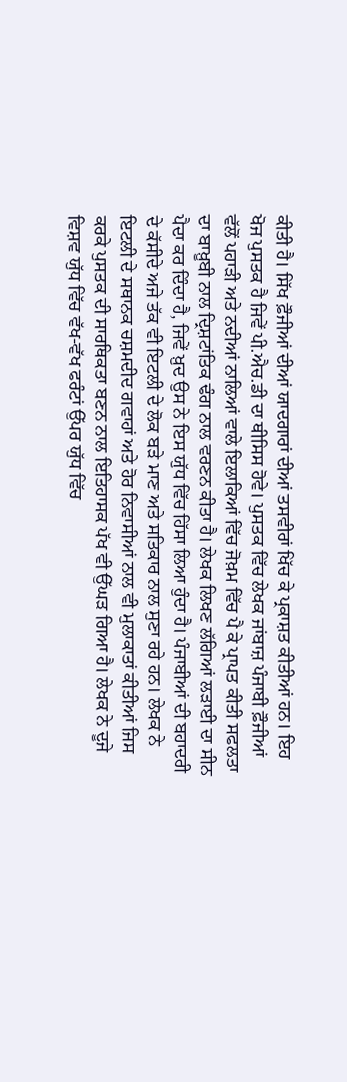ਕੀਤੀ ਹੈ। ਸਿੱਖ ਫ਼ੌਜੀਆਂ ਦੀਆਂ ਯਾਦਗਾਰਾਂ ਦੀਆਂ ਤਸਵੀਰਾਂ ਖਿੱਚ ਕੇ ਪ੍ਰਕਾਸ਼ਤ ਕੀਤੀਆਂ ਹਨ। ਇਹ ਖੋਜ ਪੁਸਤਕ ਹੈ ਜਿਵੇਂ ਪੀ.ਐਚ.ਡੀ ਦਾ ਥੀਸਿਸ ਹੋਵੇ। ਪੁਸਤਕ ਵਿੱਚ ਲੇਖਕ ਜਾਂਬਾਜ਼ ਪੰਜਾਬੀ ਫ਼ੌਜੀਆਂ ਵੱਲੋਂ ਪਹਾੜੀ ਅਤੇ ਨਦੀਆਂ ਨਾਲਿਆਂ ਵਾਲੇ ਇਲਾਕਿਆਂ ਵਿੱਚ ਜੋਖ਼ਮ ਵਿੱਚ ਪੈ ਕੇ ਪ੍ਰਾਪਤ ਕੀਤੀ ਸਫਲਤਾ ਦਾ ਬਾਖ਼ੂਬੀ ਨਾਲ ਦ੍ਰਿਸ਼ਟਾਂਤਿਕ ਢੰਗ ਨਾਲ ਵਰਣਨ ਕੀਤਾ ਹੈ। ਲੇਖਕ ਲਿਖਣ ਲੱਗਿਆਂ ਲੜਾਈ ਦਾ ਸੀਨ ਪੈਦਾ ਕਰ ਦਿੰਦਾ ਹੈ, ਜਿਵੇਂ ਖ਼ੁਦ ਉਸ ਨੇ ਇਸ ਯੁੱਧ ਵਿੱਚ ਹਿੱਸਾ ਲਿਆ ਹੁੰਦਾ ਹੈ। ਪੰਜਾਬੀਆਂ ਦੀ ਬਹਾਦਰੀ ਦੇ ਕੱਸੀਦੇ ਅਜੇ ਤੱਕ ਵੀ ਇਟਲੀ ਦੇ ਲੋਕ ਬੜੇ ਮਾਣ ਅਤੇ ਸਤਿਕਾਰ ਨਾਲ ਸੁਣਾ ਰਹੇ ਹਨ। ਲੇਖਕ ਨੇ ਇਟਲੀ ਦੇ ਸਥਾਨਕ ਚਸ਼ਮਦੀਦ ਗਵਾਹਾਂ ਅਤੇ ਹੋਰ ਨਿਵਾਸੀਆਂ ਨਾਲ ਵੀ ਮੁਲਾਕਾਤਾਂ ਕੀਤੀਆਂ ਜਿਸ ਕਰਕੇ ਪੁਸਤਕ ਦੀ ਸਾਰਥਿਕਤਾ ਬਣਨ ਨਾਲ ਇਤਿਹਾਸਕ ਪੱਖ ਵੀ ਉੱਘੜ ਗਿਆ ਹੈ। ਲੇਖਕ ਨੇ ਦੂਜੇ ਵਿਸ਼ਵ ਯੁੱਧ ਵਿੱਚ ਵੱਖ-ਵੱਖ ਫਰੰਟਾਂ ਉੱਪਰ ਯੁੱਧ ਵਿੱਚ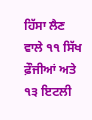ਹਿੱਸਾ ਲੈਣ ਵਾਲੇ ੧੧ ਸਿੱਖ ਫ਼ੌਜੀਆਂ ਅਤੇ ੧੩ ਇਟਲੀ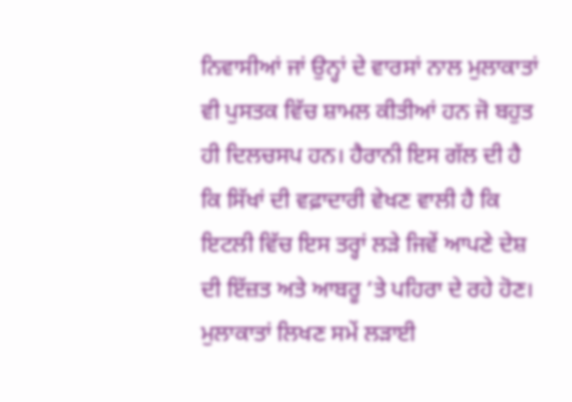ਨਿਵਾਸੀਆਂ ਜਾਂ ਉਨ੍ਹਾਂ ਦੇ ਵਾਰਸਾਂ ਨਾਲ ਮੁਲਾਕਾਤਾਂ ਵੀ ਪੁਸਤਕ ਵਿੱਚ ਸ਼ਾਮਲ ਕੀਤੀਆਂ ਹਨ ਜੋ ਬਹੁਤ ਹੀ ਦਿਲਚਸਪ ਹਨ। ਹੈਰਾਨੀ ਇਸ ਗੱਲ ਦੀ ਹੈ ਕਿ ਸਿੱਖਾਂ ਦੀ ਵਫ਼ਾਦਾਰੀ ਵੇਖਣ ਵਾਲੀ ਹੈ ਕਿ ਇਟਲੀ ਵਿੱਚ ਇਸ ਤਰ੍ਹਾਂ ਲੜੇ ਜਿਵੇਂ ਆਪਣੇ ਦੇਸ਼ ਦੀ ਇੱਜ਼ਤ ਅਤੇ ਆਬਰੂ ‘ਤੇ ਪਹਿਰਾ ਦੇ ਰਹੇ ਹੋਣ। ਮੁਲਾਕਾਤਾਂ ਲਿਖਣ ਸਮੇਂ ਲੜਾਈ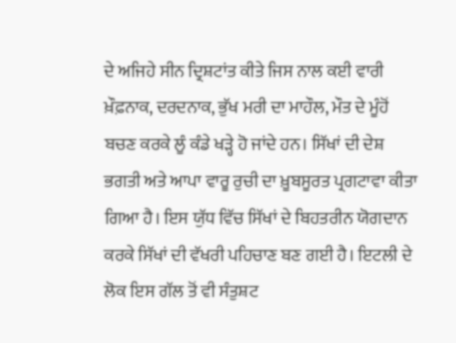ਦੇ ਅਜਿਹੇ ਸੀਨ ਦ੍ਰਿਸ਼ਟਾਂਤ ਕੀਤੇ ਜਿਸ ਨਾਲ ਕਈ ਵਾਰੀ ਖ਼ੌਫ਼ਨਾਕ, ਦਰਦਨਾਕ, ਭੁੱਖ ਮਰੀ ਦਾ ਮਾਹੌਲ, ਮੌਤ ਦੇ ਮੂੰਹੋਂ ਬਚਣ ਕਰਕੇ ਲੂੰ ਕੰਡੇ ਖੜ੍ਹੇ ਹੋ ਜਾਂਦੇ ਹਨ। ਸਿੱਖਾਂ ਦੀ ਦੇਸ਼ ਭਗਤੀ ਅਤੇ ਆਪਾ ਵਾਰੂ ਰੁਚੀ ਦਾ ਖ਼ੂਬਸੂਰਤ ਪ੍ਰਗਟਾਵਾ ਕੀਤਾ ਗਿਆ ਹੈ। ਇਸ ਯੁੱਧ ਵਿੱਚ ਸਿੱਖਾਂ ਦੇ ਬਿਹਤਰੀਨ ਯੋਗਦਾਨ ਕਰਕੇ ਸਿੱਖਾਂ ਦੀ ਵੱਖਰੀ ਪਹਿਚਾਣ ਬਣ ਗਈ ਹੈ। ਇਟਲੀ ਦੇ ਲੋਕ ਇਸ ਗੱਲ ਤੋਂ ਵੀ ਸੰਤੁਸ਼ਟ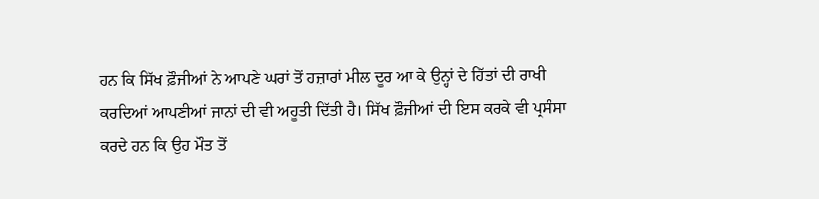ਹਨ ਕਿ ਸਿੱਖ ਫ਼ੌਜੀਆਂ ਨੇ ਆਪਣੇ ਘਰਾਂ ਤੋਂ ਹਜ਼ਾਰਾਂ ਮੀਲ ਦੂਰ ਆ ਕੇ ਉਨ੍ਹਾਂ ਦੇ ਹਿੱਤਾਂ ਦੀ ਰਾਖੀ ਕਰਦਿਆਂ ਆਪਣੀਆਂ ਜਾਨਾਂ ਦੀ ਵੀ ਅਹੂਤੀ ਦਿੱਤੀ ਹੈ। ਸਿੱਖ ਫ਼ੌਜੀਆਂ ਦੀ ਇਸ ਕਰਕੇ ਵੀ ਪ੍ਰਸੰਸਾ ਕਰਦੇ ਹਨ ਕਿ ਉਹ ਮੌਤ ਤੋਂ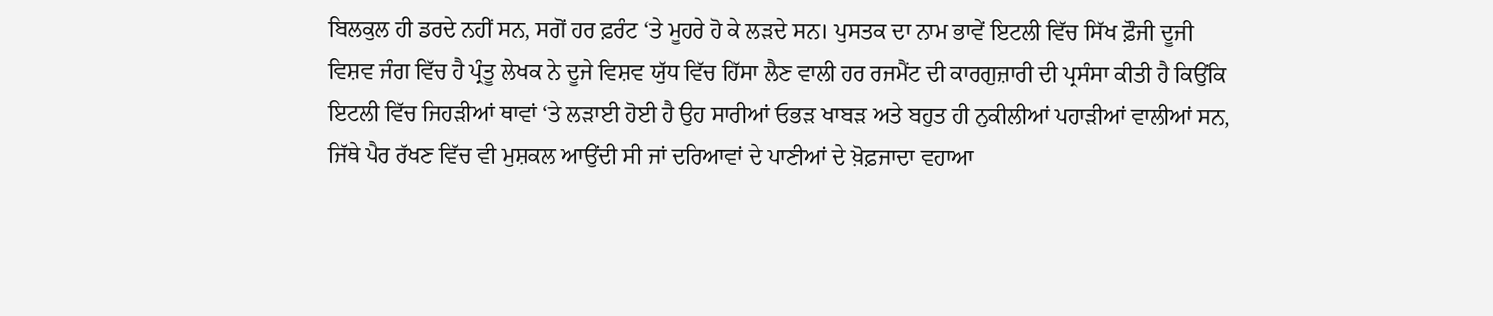ਬਿਲਕੁਲ ਹੀ ਡਰਦੇ ਨਹੀਂ ਸਨ, ਸਗੋਂ ਹਰ ਫ਼ਰੰਟ ‘ਤੇ ਮੂਹਰੇ ਹੋ ਕੇ ਲੜਦੇ ਸਨ। ਪੁਸਤਕ ਦਾ ਨਾਮ ਭਾਵੇਂ ਇਟਲੀ ਵਿੱਚ ਸਿੱਖ ਫ਼ੌਜੀ ਦੂਜੀ ਵਿਸ਼ਵ ਜੰਗ ਵਿੱਚ ਹੈ ਪ੍ਰੰਤੂ ਲੇਖਕ ਨੇ ਦੂਜੇ ਵਿਸ਼ਵ ਯੁੱਧ ਵਿੱਚ ਹਿੱਸਾ ਲੈਣ ਵਾਲੀ ਹਰ ਰਜਮੈਂਟ ਦੀ ਕਾਰਗੁਜ਼ਾਰੀ ਦੀ ਪ੍ਰਸੰਸਾ ਕੀਤੀ ਹੈ ਕਿਉਂਕਿ ਇਟਲੀ ਵਿੱਚ ਜਿਹੜੀਆਂ ਥਾਵਾਂ ‘ਤੇ ਲੜਾਈ ਹੋਈ ਹੈ ਉਹ ਸਾਰੀਆਂ ਓਭੜ ਖਾਬੜ ਅਤੇ ਬਹੁਤ ਹੀ ਨੁਕੀਲੀਆਂ ਪਹਾੜੀਆਂ ਵਾਲੀਆਂ ਸਨ, ਜਿੱਥੇ ਪੈਰ ਰੱਖਣ ਵਿੱਚ ਵੀ ਮੁਸ਼ਕਲ ਆਉਂਦੀ ਸੀ ਜਾਂ ਦਰਿਆਵਾਂ ਦੇ ਪਾਣੀਆਂ ਦੇ ਖ਼ੋਫ਼ਜਾਦਾ ਵਹਾਆ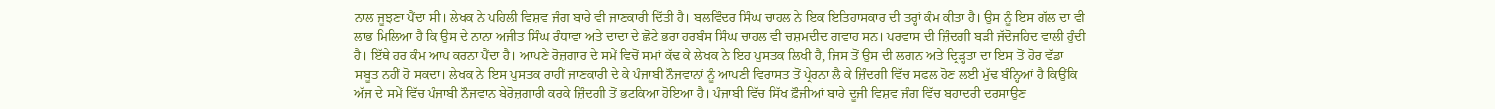ਨਾਲ ਜੂਝਣਾ ਪੈਂਦਾ ਸੀ। ਲੇਖਕ ਨੇ ਪਹਿਲੀ ਵਿਸ਼ਵ ਜੰਗ ਬਾਰੇ ਵੀ ਜਾਣਕਾਰੀ ਦਿੱਤੀ ਹੈ। ਬਲਵਿੰਦਰ ਸਿੰਘ ਚਾਹਲ ਨੇ ਇਕ ਇਤਿਹਾਸਕਾਰ ਦੀ ਤਰ੍ਹਾਂ ਕੰਮ ਕੀਤਾ ਹੈ। ਉਸ ਨੂੰ ਇਸ ਗੱਲ ਦਾ ਵੀ ਲਾਭ ਮਿਲਿਆ ਹੈ ਕਿ ਉਸ ਦੇ ਨਾਨਾ ਅਜੀਤ ਸਿੰਘ ਰੰਧਾਵਾ ਅਤੇ ਦਾਦਾ ਦੇ ਛੋਟੇ ਭਰਾ ਹਰਬੰਸ ਸਿੰਘ ਚਾਹਲ ਵੀ ਚਸ਼ਮਦੀਦ ਗਵਾਹ ਸਨ। ਪਰਵਾਸ ਦੀ ਜ਼ਿੰਦਗੀ ਬੜੀ ਜੱਦੋਜਹਿਦ ਵਾਲੀ ਹੁੰਦੀ ਹੈ। ਇੱਥੇ ਹਰ ਕੰਮ ਆਪ ਕਰਨਾ ਪੈਂਦਾ ਹੈ। ਆਪਣੇ ਰੋਜ਼ਗਾਰ ਦੇ ਸਮੇਂ ਵਿਚੋਂ ਸਮਾਂ ਕੱਢ ਕੇ ਲੇਖਕ ਨੇ ਇਹ ਪੁਸਤਕ ਲਿਖੀ ਹੈ, ਜਿਸ ਤੋਂ ਉਸ ਦੀ ਲਗਨ ਅਤੇ ਦ੍ਰਿੜ੍ਹਤਾ ਦਾ ਇਸ ਤੋਂ ਹੋਰ ਵੱਡਾ ਸਬੂਤ ਨਹੀਂ ਹੋ ਸਕਦਾ। ਲੇਖਕ ਨੇ ਇਸ ਪੁਸਤਕ ਰਾਹੀਂ ਜਾਣਕਾਰੀ ਦੇ ਕੇ ਪੰਜਾਬੀ ਨੌਜਵਾਨਾਂ ਨੂੰ ਆਪਣੀ ਵਿਰਾਸਤ ਤੋਂ ਪ੍ਰੇਰਨਾ ਲੈ ਕੇ ਜ਼ਿੰਦਗੀ ਵਿੱਚ ਸਫਲ ਹੋਣ ਲਈ ਮੁੱਢ ਬੰਨ੍ਹਿਆਂ ਹੈ ਕਿਉਂਕਿ ਅੱਜ ਦੇ ਸਮੇਂ ਵਿੱਚ ਪੰਜਾਬੀ ਨੌਜਵਾਨ ਬੇਰੋਜ਼ਗਾਰੀ ਕਰਕੇ ਜ਼ਿੰਦਗੀ ਤੋਂ ਭਟਕਿਆ ਹੋਇਆ ਹੈ। ਪੰਜਾਬੀ ਵਿੱਚ ਸਿੱਖ ਫ਼ੌਜੀਆਂ ਬਾਰੇ ਦੂਜੀ ਵਿਸ਼ਵ ਜੰਗ ਵਿੱਚ ਬਹਾਦਰੀ ਦਰਸਾਉਣ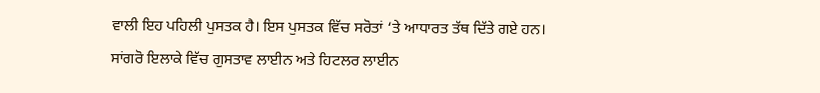ਵਾਲੀ ਇਹ ਪਹਿਲੀ ਪੁਸਤਕ ਹੈ। ਇਸ ਪੁਸਤਕ ਵਿੱਚ ਸਰੋਤਾਂ ‘ਤੇ ਆਧਾਰਤ ਤੱਥ ਦਿੱਤੇ ਗਏ ਹਨ। ਸਾਂਗਰੋ ਇਲਾਕੇ ਵਿੱਚ ਗੁਸਤਾਵ ਲਾਈਨ ਅਤੇ ਹਿਟਲਰ ਲਾਈਨ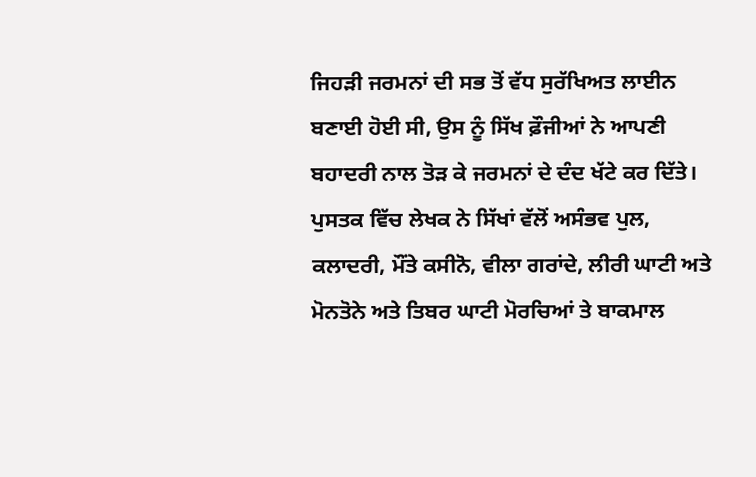ਜਿਹੜੀ ਜਰਮਨਾਂ ਦੀ ਸਭ ਤੋਂ ਵੱਧ ਸੁਰੱਖਿਅਤ ਲਾਈਨ ਬਣਾਈ ਹੋਈ ਸੀ, ਉਸ ਨੂੰ ਸਿੱਖ ਫ਼ੌਜੀਆਂ ਨੇ ਆਪਣੀ ਬਹਾਦਰੀ ਨਾਲ ਤੋੜ ਕੇ ਜਰਮਨਾਂ ਦੇ ਦੰਦ ਖੱਟੇ ਕਰ ਦਿੱਤੇ। ਪੁਸਤਕ ਵਿੱਚ ਲੇਖਕ ਨੇ ਸਿੱਖਾਂ ਵੱਲੋਂ ਅਸੰਭਵ ਪੁਲ, ਕਲਾਦਰੀ, ਮੌਂਤੇ ਕਸੀਨੋ, ਵੀਲਾ ਗਰਾਂਦੇ, ਲੀਰੀ ਘਾਟੀ ਅਤੇ ਮੋਨਤੋਨੇ ਅਤੇ ਤਿਬਰ ਘਾਟੀ ਮੋਰਚਿਆਂ ਤੇ ਬਾਕਮਾਲ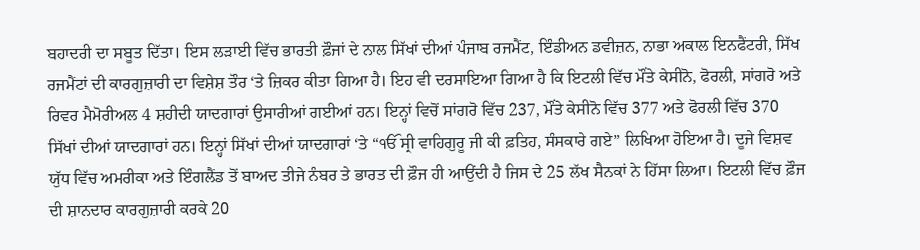ਬਹਾਦਰੀ ਦਾ ਸਬੂਤ ਦਿੱਤਾ। ਇਸ ਲੜਾਈ ਵਿੱਚ ਭਾਰਤੀ ਫ਼ੌਜਾਂ ਦੇ ਨਾਲ ਸਿੱਖਾਂ ਦੀਆਂ ਪੰਜਾਬ ਰਜਮੈਂਟ, ਇੰਡੀਅਨ ਡਵੀਜ਼ਨ, ਨਾਭਾ ਅਕਾਲ ਇਨਫੈਂਟਰੀ, ਸਿੱਖ ਰਜਮੈਂਟਾਂ ਦੀ ਕਾਰਗੁਜ਼ਾਰੀ ਦਾ ਵਿਸ਼ੇਸ਼ ਤੌਰ ‘ਤੇ ਜ਼ਿਕਰ ਕੀਤਾ ਗਿਆ ਹੈ। ਇਹ ਵੀ ਦਰਸਾਇਆ ਗਿਆ ਹੈ ਕਿ ਇਟਲੀ ਵਿੱਚ ਮੌਂਤੇ ਕੇਸੀਨੋ, ਫੋਰਲੀ, ਸਾਂਗਰੋ ਅਤੇ ਰਿਵਰ ਮੈਮੋਰੀਅਲ 4 ਸ਼ਹੀਦੀ ਯਾਦਗਾਰਾਂ ਉਸਾਰੀਆਂ ਗਈਆਂ ਹਨ। ਇਨ੍ਹਾਂ ਵਿਚੋਂ ਸਾਂਗਰੋ ਵਿੱਚ 237, ਮੌਂਤੇ ਕੇਸੀਨੋ ਵਿੱਚ 377 ਅਤੇ ਫੋਰਲੀ ਵਿੱਚ 370 ਸਿੱਖਾਂ ਦੀਆਂ ਯਾਦਗਾਰਾਂ ਹਨ। ਇਨ੍ਹਾਂ ਸਿੱਖਾਂ ਦੀਆਂ ਯਾਦਗਾਰਾਂ ‘ਤੇ “ੴ ਸ੍ਰੀ ਵਾਹਿਗੁਰੂ ਜੀ ਕੀ ਫ਼ਤਿਹ, ਸੰਸਕਾਰੇ ਗਏ” ਲਿਖਿਆ ਹੋਇਆ ਹੈ। ਦੂਜੇ ਵਿਸ਼ਵ ਯੁੱਧ ਵਿੱਚ ਅਮਰੀਕਾ ਅਤੇ ਇੰਗਲੈਂਡ ਤੋਂ ਬਾਅਦ ਤੀਜੇ ਨੰਬਰ ਤੇ ਭਾਰਤ ਦੀ ਫ਼ੌਜ ਹੀ ਆਉਂਦੀ ਹੈ ਜਿਸ ਦੇ 25 ਲੱਖ ਸੈਨਕਾਂ ਨੇ ਹਿੱਸਾ ਲਿਆ। ਇਟਲੀ ਵਿੱਚ ਫ਼ੌਜ ਦੀ ਸ਼ਾਨਦਾਰ ਕਾਰਗੁਜ਼ਾਰੀ ਕਰਕੇ 20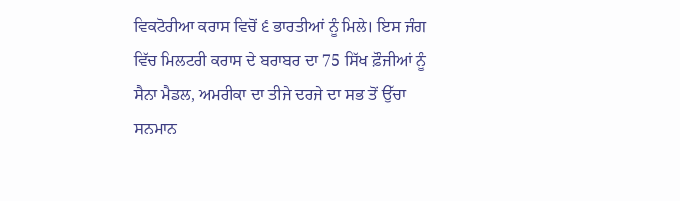ਵਿਕਟੋਰੀਆ ਕਰਾਸ ਵਿਚੋਂ ੬ ਭਾਰਤੀਆਂ ਨੂੰ ਮਿਲੇ। ਇਸ ਜੰਗ ਵਿੱਚ ਮਿਲਟਰੀ ਕਰਾਸ ਦੇ ਬਰਾਬਰ ਦਾ 75 ਸਿੱਖ ਫ਼ੌਜੀਆਂ ਨੂੰ ਸੈਨਾ ਮੈਡਲ, ਅਮਰੀਕਾ ਦਾ ਤੀਜੇ ਦਰਜੇ ਦਾ ਸਭ ਤੋਂ ਉੱਚਾ ਸਨਮਾਨ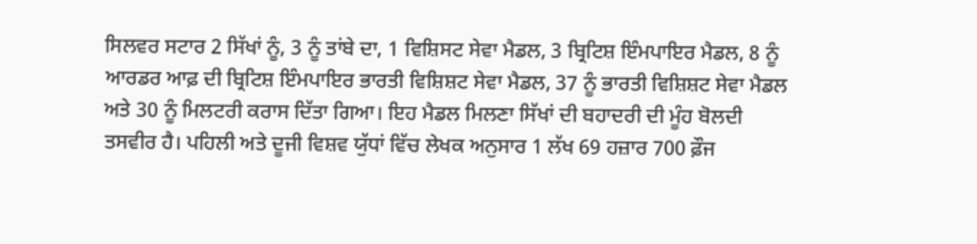ਸਿਲਵਰ ਸਟਾਰ 2 ਸਿੱਖਾਂ ਨੂੰ, 3 ਨੂੰ ਤਾਂਬੇ ਦਾ, 1 ਵਿਸ਼ਿਸਟ ਸੇਵਾ ਮੈਡਲ, 3 ਬ੍ਰਿਟਿਸ਼ ਇੰਮਪਾਇਰ ਮੈਡਲ, 8 ਨੂੰ ਆਰਡਰ ਆਫ਼ ਦੀ ਬ੍ਰਿਟਿਸ਼ ਇੰਮਪਾਇਰ ਭਾਰਤੀ ਵਿਸ਼ਿਸ਼ਟ ਸੇਵਾ ਮੈਡਲ, 37 ਨੂੰ ਭਾਰਤੀ ਵਿਸ਼ਿਸ਼ਟ ਸੇਵਾ ਮੈਡਲ ਅਤੇ 30 ਨੂੰ ਮਿਲਟਰੀ ਕਰਾਸ ਦਿੱਤਾ ਗਿਆ। ਇਹ ਮੈਡਲ ਮਿਲਣਾ ਸਿੱਖਾਂ ਦੀ ਬਹਾਦਰੀ ਦੀ ਮੂੰਹ ਬੋਲਦੀ ਤਸਵੀਰ ਹੈ। ਪਹਿਲੀ ਅਤੇ ਦੂਜੀ ਵਿਸ਼ਵ ਯੁੱਧਾਂ ਵਿੱਚ ਲੇਖਕ ਅਨੁਸਾਰ 1 ਲੱਖ 69 ਹਜ਼ਾਰ 700 ਫ਼ੌਜ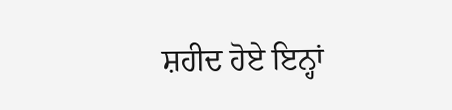ਸ਼ਹੀਦ ਹੋਏ ਇਨ੍ਹਾਂ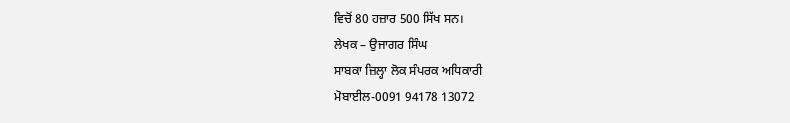ਵਿਚੋਂ 80 ਹਜ਼ਾਰ 500 ਸਿੱਖ ਸਨ।
ਲੇਖਕ – ਉਜਾਗਰ ਸਿੰਘ
ਸਾਬਕਾ ਜ਼ਿਲ੍ਹਾ ਲੋਕ ਸੰਪਰਕ ਅਧਿਕਾਰੀ
ਮੋਬਾਈਲ-0091 94178 13072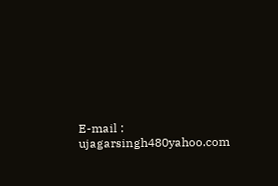E-mail : ujagarsingh480yahoo.com